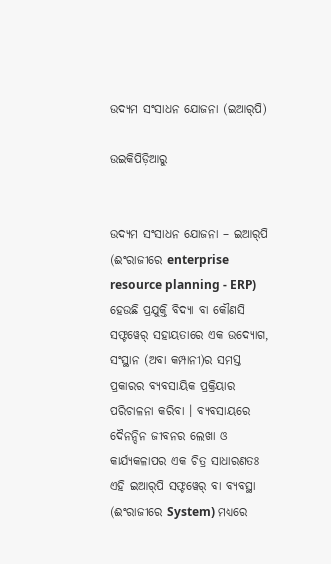ଉଦ୍ୟମ ସଂସାଧନ ଯୋଜନା ‍‌(ଇଆର୍‍ପି‌‌)

ଉଇକିପିଡ଼ିଆ‌ରୁ


ଉଦ୍ୟମ ସଂସାଧନ ଯୋଜନା – ଇଆର୍‍ପି (ଈଂରାଜୀରେ enterprise resource planning - ERP) ହେଉଛି ପ୍ରଯୁକ୍ତି ବିଦ୍ୟା ବା କୌଣସି ସଫ୍ଟୱେର୍‍ ସହାୟତାରେ ଏକ ଉଦ୍ୟୋଗ, ସଂସ୍ଥାନ (ଅବା କମ୍ପାନୀ)ର ସମସ୍ତ ପ୍ରକାରର ବ୍ୟବସାୟିକ ପ୍ରକ୍ରିୟାର ପରିଚାଳନା କରିବା । ବ୍ୟବସାୟରେ ଦୈନନ୍ଦିନ ଜୀବନର ଲେଖା ଓ କାର୍ଯ୍ୟକଳାପର ଏକ ଚିତ୍ର ସାଧାରଣତଃ ଏହି ଇଆର୍‍ପି ସଫ୍ଟୱେର୍ ବା ବ୍ୟବସ୍ଥା (ଈଂରାଜୀରେ System) ମଧ୍ୟରେ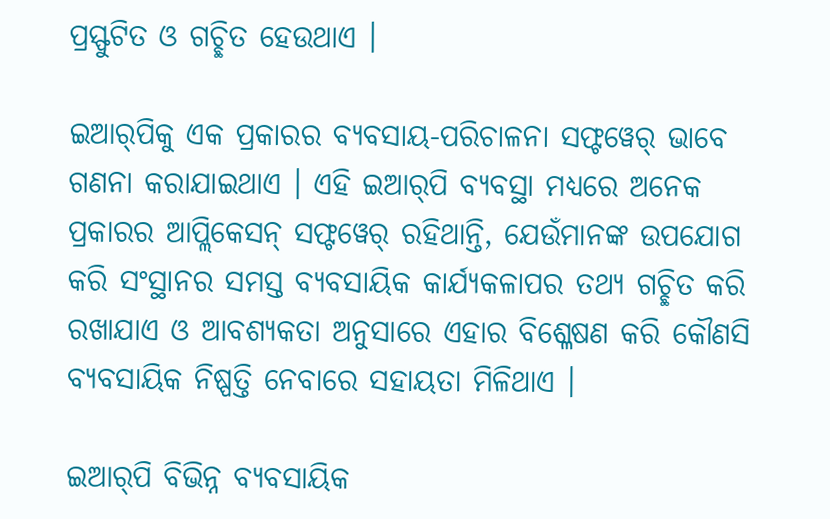ପ୍ରସ୍ଫୁଟିତ ଓ ଗଚ୍ଛିତ ହେଉଥାଏ ।

ଇଆର୍‍ପିକୁ ଏକ ପ୍ରକାରର ବ୍ୟବସାୟ-ପରିଚାଳନା ସଫ୍ଟୱେର୍ ଭାବେ ଗଣନା କରାଯାଇଥାଏ । ଏହି ଇଆର୍‍ପି ବ୍ୟବସ୍ଥା ମଧ୍ୟରେ ଅନେକ ପ୍ରକାରର ଆପ୍ଲିକେସନ୍ ସଫ୍ଟୱେର୍ ରହିଥାନ୍ତି, ଯେଉଁମାନଙ୍କ ଉପଯୋଗ କରି ସଂସ୍ଥାନର ସମସ୍ତ ବ୍ୟବସାୟିକ କାର୍ଯ୍ୟକଳାପର ତଥ୍ୟ ଗଚ୍ଛିତ କରି ରଖାଯାଏ ଓ ଆବଶ୍ୟକତା ଅନୁସାରେ ଏହାର ବିଶ୍ଳେଷଣ କରି କୌଣସି ବ୍ୟବସାୟିକ ନିଷ୍ପତ୍ତି ନେବାରେ ସହାୟତା ମିଳିଥାଏ ।

ଇଆର୍‍ପି ବିଭିନ୍ନ ବ୍ୟବସାୟିକ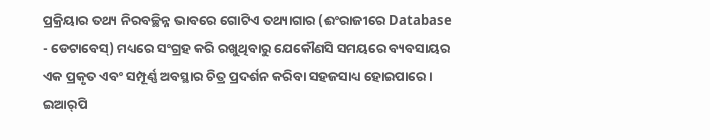ପ୍ରକ୍ରିୟାର ତଥ୍ୟ ନିରବଚ୍ଛିନ୍ନ ଭାବରେ ଗୋଟିଏ ତଥ୍ୟାଗାର (ଈଂରାଜୀରେ Database - ଡେଟାବେସ୍) ମଧ୍ୟରେ ସଂଗ୍ରହ କରି ରଖୁଥିବାରୁ ଯେକୌଣସି ସମୟରେ ବ୍ୟବସାୟର ଏକ ପ୍ରକୃତ ଏବଂ ସମ୍ପୂର୍ଣ୍ଣ ଅବସ୍ଥାର ଚିତ୍ର ପ୍ରଦର୍ଶନ କରିବା ସହଜସାଧ୍ୟ ହୋଇପାରେ । ଇଆର୍‍ପି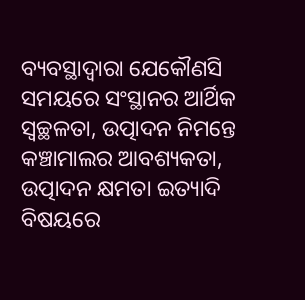ବ୍ୟବସ୍ଥାଦ୍ୱାରା ଯେକୌଣସି ସମୟରେ ସଂସ୍ଥାନର ଆର୍ଥିକ ସ୍ୱଚ୍ଛଳତା, ଉତ୍ପାଦନ ନିମନ୍ତେ କଞ୍ଚାମାଲର ଆବଶ୍ୟକତା, ଉତ୍ପାଦନ କ୍ଷମତା ଇତ୍ୟାଦି ବିଷୟରେ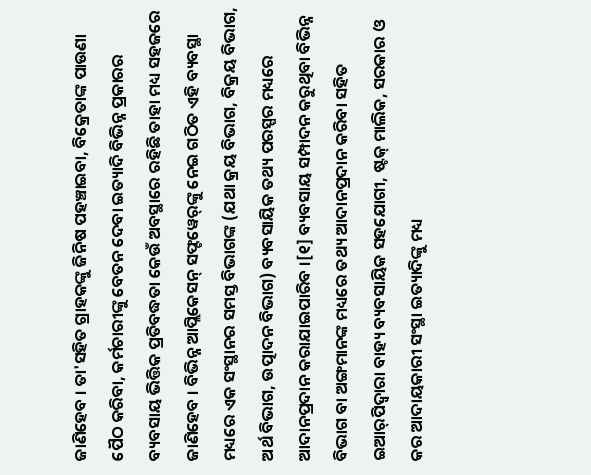ଜାଣିହେବ । ତା'ସହିତ ଗ୍ରାହକଙ୍କୁ ଜିନିଷ ପହଞ୍ଚାଇବା, ବିକ୍ରେତାଙ୍କ ପାଉଣା ପୈଠ କରିବା, କର୍ମଚାରୀଙ୍କୁ ବେତନ ଦେବା ଇତ୍ୟାଦି ବିଭିନ୍ନ ପ୍ରକାରର ବ୍ୟବସାୟ ଭିତ୍ତିକ ପ୍ରତିବଦ୍ଧତା କେଉଁ ଅବସ୍ଥାରେ ରହିଛି ତାହା ମଧ୍ୟ ସହଜରେ ଜାଣିହେବ । ବିଭିନ୍ନ ଆପ୍ଲିକେସନ୍ ସଫ୍ଟୱେର୍‍ଙ୍କୁ ନେଇ ଗଠିତ ଏହି ବ୍ୟବସ୍ଥା ମଧ୍ୟରେ ଏକ ସଂସ୍ଥାନର ସମସ୍ତ ବିଭାଗଙ୍କ (ଯଥା କ୍ରୟ ବିଭାଗ, ବିକ୍ରୟ ବିଭାଗ, ଅର୍ଥ ବିଭାଗ, ଉତ୍ପାଦନ ବିଭାଗ) ବ୍ୟବସାୟିକ ତଥ୍ୟ ପରସ୍ପର ମଧ୍ୟରେ ଆଦାନପ୍ରଦାନ କରାଯାଇପାରିବ ।[୧] ବ୍ୟବସାୟ ସମ୍ପାଦନ କରୁଥିବା ବିଭିନ୍ନ ବିଭାଗ ବା ଅଙ୍ଗମାନଙ୍କ ମଧ୍ୟରେ ତଥ୍ୟ ଆଦାନପ୍ରଦାନ କରିବା ସହିତ ଇଆର୍‍ପିଦ୍ୱାରା ବାହ୍ୟ ବ୍ୟବସାୟିକ ସହଯୋଗୀ, ଷ୍ଟକ୍ ମାଲିକ, ସରକାର ଓ କର ଆଦାୟକାରୀ ସଂସ୍ଥା ଇତ୍ୟାଦିଙ୍କୁ ମଧ୍ୟ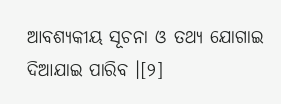ଆବଶ୍ୟକୀୟ ସୂଚନା ଓ ତଥ୍ୟ ଯୋଗାଇ ଦିଆଯାଇ ପାରିବ ।[୨]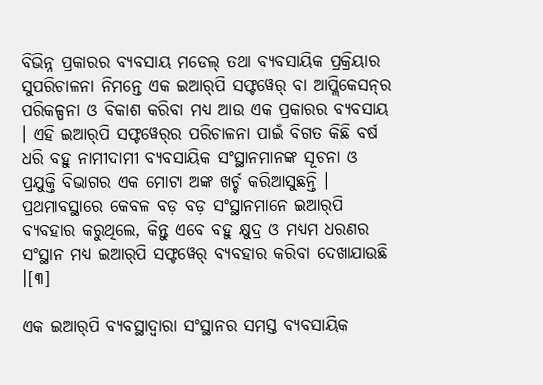ବିଭିନ୍ନ ପ୍ରକାରର ବ୍ୟବସାୟ ମଡେଲ୍ ତଥା ବ୍ୟବସାୟିକ ପ୍ରକ୍ରିୟାର ସୁପରିଚାଳନା ନିମନ୍ତେ ଏକ ଇଆର୍‍ପି ସଫ୍ଟୱେର୍ ବା ଆପ୍ଲିକେସନ୍‍ର ପରିକଳ୍ପନା ଓ ବିକାଶ କରିବା ମଧ୍ୟ ଆଉ ଏକ ପ୍ରକାରର ବ୍ୟବସାୟ । ଏହି ଇଆର୍‍ପି ସଫ୍ଟୱେର୍‍ର ପରିଚାଳନା ପାଇଁ ବିଗତ କିଛି ବର୍ଷ ଧରି ବହୁ ନାମୀଦାମୀ ବ୍ୟବସାୟିକ ସଂସ୍ଥାନମାନଙ୍କ ସୂଚନା ଓ ପ୍ରଯୁକ୍ତି ବିଭାଗର ଏକ ମୋଟା ଅଙ୍କ ଖର୍ଚ୍ଚ କରିଆସୁଛନ୍ତି । ପ୍ରଥମାବସ୍ଥାରେ କେବଳ ବଡ଼ ବଡ଼ ସଂସ୍ଥାନମାନେ ଇଆର୍‍ପି ବ୍ୟବହାର କରୁଥିଲେ, କିନ୍ତୁ ଏବେ ବହୁ କ୍ଷୁଦ୍ର ଓ ମଧ୍ୟମ ଧରଣର ସଂସ୍ଥାନ ମଧ୍ୟ ଇଆର୍‍ପି ସଫ୍ଟୱେର୍ ବ୍ୟବହାର କରିବା ଦେଖାଯାଉଛି ।[୩]

ଏକ ଇଆର୍‍ପି ବ୍ୟବସ୍ଥାଦ୍ୱାରା ସଂସ୍ଥାନର ସମସ୍ତ ବ୍ୟବସାୟିକ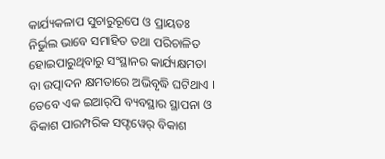କାର୍ଯ୍ୟକଳାପ ସୁଚାରୁରୂପେ ଓ ପ୍ରାୟତଃ ନିର୍ଭୁଲ ଭାବେ ସମାହିତ ତଥା ପରିଚାଳିତ ହୋଇପାରୁଥିବାରୁ ସଂସ୍ଥାନର କାର୍ଯ୍ୟକ୍ଷମତା ବା ଉତ୍ପାଦନ କ୍ଷମତାରେ ଅଭିବୃଦ୍ଧି ଘଟିଥାଏ । ତେବେ ଏକ ଇଆର୍‍ପି ବ୍ୟବସ୍ଥାର ସ୍ଥାପନା ଓ ବିକାଶ ପାରମ୍ପରିକ ସଫ୍ଟୱେର୍ ବିକାଶ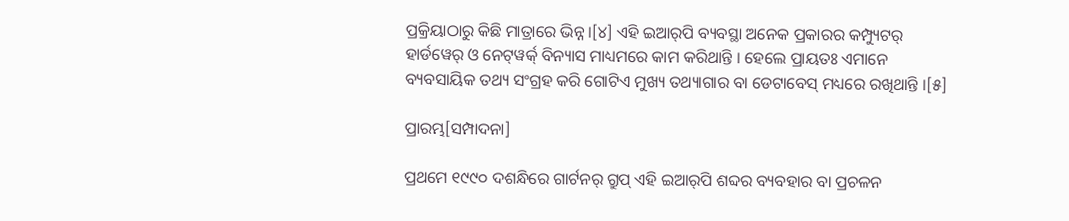ପ୍ରକ୍ରିୟାଠାରୁ କିଛି ମାତ୍ରାରେ ଭିନ୍ନ ।[୪] ଏହି ଇଆର୍‍ପି ବ୍ୟବସ୍ଥା ଅନେକ ପ୍ରକାରର କମ୍ପ୍ୟୁଟର୍ ହାର୍ଡୱେର୍ ଓ ନେଟ୍‍ୱର୍କ୍ ବିନ୍ୟାସ ମାଧ୍ୟମରେ କାମ କରିଥାନ୍ତି । ହେଲେ ପ୍ରାୟତଃ ଏମାନେ ବ୍ୟବସାୟିକ ତଥ୍ୟ ସଂଗ୍ରହ କରି ଗୋଟିଏ ମୁଖ୍ୟ ତଥ୍ୟାଗାର ବା ଡେଟାବେସ୍ ମଧ୍ୟରେ ରଖିଥାନ୍ତି ।[୫]

ପ୍ରାରମ୍ଭ[ସମ୍ପାଦନା]

ପ୍ରଥମେ ୧୯୯୦ ଦଶନ୍ଧିରେ ଗାର୍ଟନର୍ ଗ୍ରୁପ୍ ଏହି ଇଆର୍‍ପି ଶବ୍ଦର ବ୍ୟବହାର ବା ପ୍ରଚଳନ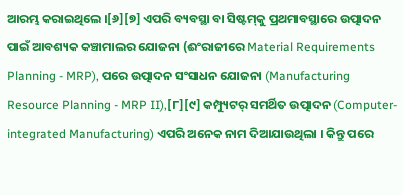ଆରମ୍ଭ କରାଇଥିଲେ ।[୬][୭] ଏପରି ବ୍ୟବସ୍ଥା ବା ସିଷ୍ଟମ୍‍କୁ ପ୍ରଥମାବସ୍ଥାରେ ଉତ୍ପାଦନ ପାଇଁ ଆବଶ୍ୟକ କଞ୍ଚାମାଲର ଯୋଜନା (ଈଂରାଜୀରେ Material Requirements Planning - MRP), ପରେ ଉତ୍ପାଦନ ସଂସାଧନ ଯୋଜନା (Manufacturing Resource Planning - MRP II),[୮][୯] କମ୍ପ୍ୟୁଟର୍ ସମର୍ଥିତ ଉତ୍ପାଦନ (Computer-integrated Manufacturing) ଏପରି ଅନେକ ନାମ ଦିଆଯାଉଥିଲା । କିନ୍ତୁ ପରେ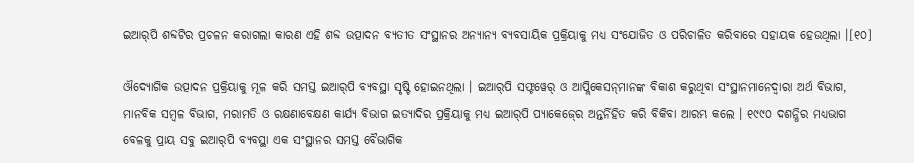ଇଆର୍‍ପି ଶବ୍ଦଟିର ପ୍ରଚଳନ କରାଗଲା କାରଣ ଏହି ଶବ୍ଦ ଉତ୍ପାଦନ ବ୍ୟତୀତ ସଂସ୍ଥାନର ଅନ୍ୟାନ୍ୟ ବ୍ୟବସାୟିକ ପ୍ରକ୍ରିୟାକୁ ମଧ୍ୟ ସଂଯୋଜିତ ଓ ପରିଚାଳିତ କରିବାରେ ସହାୟକ ହେଉଥିଲା ।[୧୦]

ଔଦ୍ୟୋଗିକ ଉତ୍ପାଦନ ପ୍ରକ୍ରିୟାକୁ ମୂଳ କରି ସମସ୍ତ ଇଆର୍‍ପି ବ୍ୟବସ୍ଥା ସୃଷ୍ଟି ହୋଇନଥିଲା । ଇଆର୍‍ପି ସଫ୍ଟୱେର୍ ଓ ଆପ୍ଲିକେସନ୍‍ମାନଙ୍କ ବିକାଶ କରୁଥିବା ସଂସ୍ଥାନମାନେଦ୍ୱାରା ଅର୍ଥ ବିଭାଗ, ମାନବିକ ସମ୍ବଳ ବିଭାଗ, ମରାମତି ଓ ରକ୍ଷଣାବେକ୍ଷଣ କାର୍ଯ୍ୟ ବିଭାଗ ଇତ୍ୟାଦିର ପ୍ରକ୍ରିୟାକୁ ମଧ୍ୟ ଇଆର୍‍ପି ପ୍ୟାକେଜ୍‍ରେ ଅନ୍ତର୍ନିହିତ କରି ବିକିବା ଆରମ୍ଭ କଲେ । ୧୯୯୦ ଦଶନ୍ଧିର ମଧ୍ୟଭାଗ ବେଳକୁ ପ୍ରାୟ ସବୁ ଇଆର୍‍ପି ବ୍ୟବସ୍ଥା ଏକ ସଂସ୍ଥାନର ସମସ୍ତ ବୈଭାଗିକ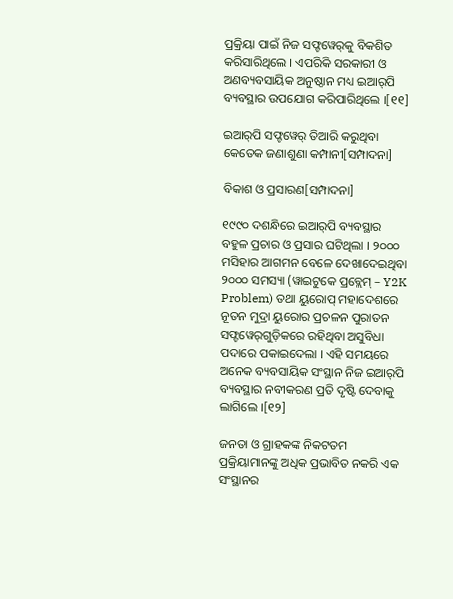ପ୍ରକ୍ରିୟା ପାଇଁ ନିଜ ସଫ୍ଟୱେର୍‍କୁ ବିକଶିତ କରିସାରିଥିଲେ । ଏପରିକି ସରକାରୀ ଓ ଅଣବ୍ୟବସାୟିକ ଅନୁଷ୍ଠାନ ମଧ୍ୟ ଇଆର୍‍ପି ବ୍ୟବସ୍ଥାର ଉପଯୋଗ କରିପାରିଥିଲେ ।[୧୧]

ଇଆର୍‍ପି ସଫ୍ଟୱେର୍ ତିଆରି କରୁଥିବା କେତେକ ଜଣାଶୁଣା କମ୍ପାନୀ[ସମ୍ପାଦନା]

ବିକାଶ ଓ ପ୍ରସାରଣ[ସମ୍ପାଦନା]

୧୯୯୦ ଦଶନ୍ଧିରେ ଇଆର୍‍ପି ବ୍ୟବସ୍ଥାର ବହୁଳ ପ୍ରଚାର ଓ ପ୍ରସାର ଘଟିଥିଲା । ୨୦୦୦ ମସିହାର ଆଗମନ ବେଳେ ଦେଖାଦେଇଥିବା ୨୦୦୦ ସମସ୍ୟା (ୱାଇଟୁକେ ପ୍ରବ୍ଲେମ୍ – Y2K Problem) ତଥା ୟୁରୋପ୍ ମହାଦେଶରେ ନୂତନ ମୁଦ୍ରା ୟୁରୋର ପ୍ରଚଳନ ପୁରାତନ ସଫ୍ଟୱେର୍‍ଗୁଡ଼ିକରେ ରହିଥିବା ଅସୁବିଧା ପଦାରେ ପକାଇଦେଲା । ଏହି ସମୟରେ ଅନେକ ବ୍ୟବସାୟିକ ସଂସ୍ଥାନ ନିଜ ଇଆର୍‍ପି ବ୍ୟବସ୍ଥାର ନବୀକରଣ ପ୍ରତି ଦୃଷ୍ଟି ଦେବାକୁ ଲାଗିଲେ ।[୧୨]

ଜନତା ଓ ଗ୍ରାହକଙ୍କ ନିକଟତମ ପ୍ରକ୍ରିୟାମାନଙ୍କୁ ଅଧିକ ପ୍ରଭାବିତ ନକରି ଏକ ସଂସ୍ଥାନର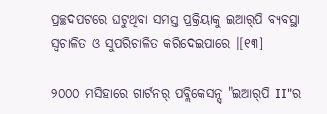ପ୍ରଚ୍ଛଦପଟରେ ଘଟୁଥିବା ସମସ୍ତ ପ୍ରକ୍ରିୟାକୁ ଇଆର୍‍ପି ବ୍ୟବସ୍ଥା ସ୍ୱଚାଳିତ ଓ ସୁପରିଚାଳିତ କରିଦେଇପାରେ ।[୧୩]

୨୦୦୦ ମସିହାରେ ଗାର୍ଟନର୍ ପବ୍ଲିକେସନ୍ସ୍ "ଇଆର୍‍ପି II"ର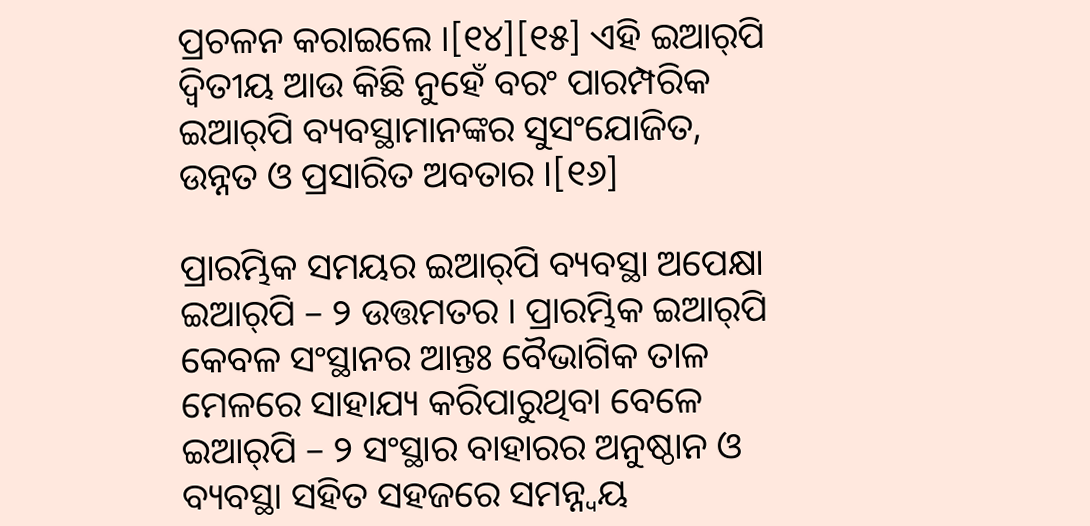ପ୍ରଚଳନ କରାଇଲେ ।[୧୪][୧୫] ଏହି ଇଆର୍‍ପି ଦ୍ୱିତୀୟ ଆଉ କିଛି ନୁହେଁ ବରଂ ପାରମ୍ପରିକ ଇଆର୍‍ପି ବ୍ୟବସ୍ଥାମାନଙ୍କର ସୁସଂଯୋଜିତ, ଉନ୍ନତ ଓ ପ୍ରସାରିତ ଅବତାର ।[୧୬]

ପ୍ରାରମ୍ଭିକ ସମୟର ଇଆର୍‍ପି ବ୍ୟବସ୍ଥା ଅପେକ୍ଷା ଇଆର୍‍ପି – ୨ ଉତ୍ତମତର । ପ୍ରାରମ୍ଭିକ ଇଆର୍‍ପି କେବଳ ସଂସ୍ଥାନର ଆନ୍ତଃ ବୈଭାଗିକ ତାଳ ମେଳରେ ସାହାଯ୍ୟ କରିପାରୁଥିବା ବେଳେ ଇଆର୍‍ପି – ୨ ସଂସ୍ଥାର ବାହାରର ଅନୁଷ୍ଠାନ ଓ ବ୍ୟବସ୍ଥା ସହିତ ସହଜରେ ସମନ୍ନ୍ୱୟ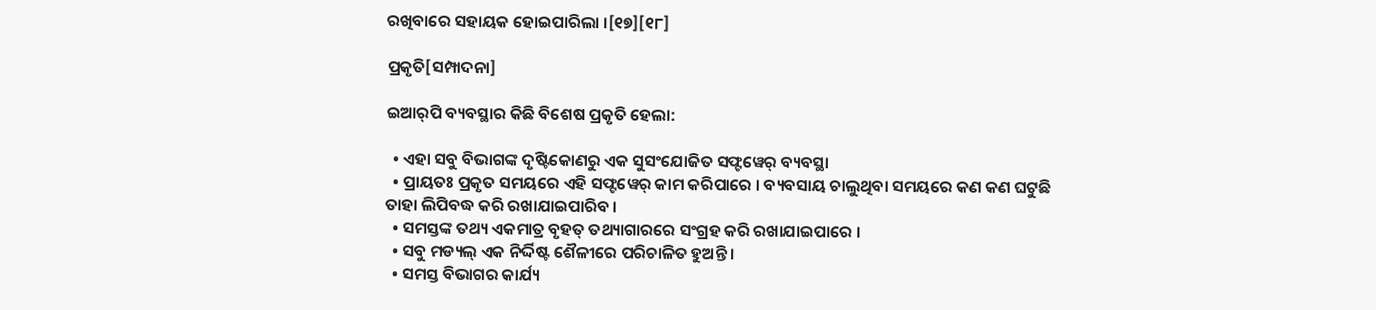ରଖିବାରେ ସହାୟକ ହୋଇପାରିଲା ।[୧୭][୧୮]

ପ୍ରକୃତି[ସମ୍ପାଦନା]

ଇଆର୍‍ପି ବ୍ୟବସ୍ଥାର କିଛି ବିଶେଷ ପ୍ରକୃତି ହେଲା:

  • ଏହା ସବୁ ବିଭାଗଙ୍କ ଦୃଷ୍ଟିକୋଣରୁ ଏକ ସୁସଂଯୋଜିତ ସଫ୍ଟୱେର୍ ବ୍ୟବସ୍ଥା
  • ପ୍ରାୟତଃ ପ୍ରକୃତ ସମୟରେ ଏହି ସଫ୍ଟୱେର୍ କାମ କରିପାରେ । ବ୍ୟବସାୟ ଚାଲୁଥିବା ସମୟରେ କଣ କଣ ଘଟୁଛି ତାହା ଲିପିବଦ୍ଧ କରି ରଖାଯାଇପାରିବ ।
  • ସମସ୍ତଙ୍କ ତଥ୍ୟ ଏକମାତ୍ର ବୃହତ୍ ତଥ୍ୟାଗାରରେ ସଂଗ୍ରହ କରି ରଖାଯାଇପାରେ ।
  • ସବୁ ମଡ୍ୟଲ୍ ଏକ ନିର୍ଦ୍ଦିଷ୍ଟ ଶୈଳୀରେ ପରିଚାଳିତ ହୁଅନ୍ତି ।
  • ସମସ୍ତ ବିଭାଗର କାର୍ଯ୍ୟ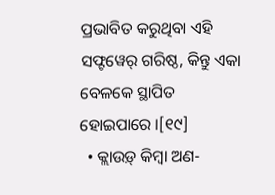ପ୍ରଭାବିତ କରୁଥିବା ଏହି ସଫ୍ଟୱେର୍ ଗରିଷ୍ଠ, କିନ୍ତୁ ଏକା ବେଳକେ ସ୍ଥାପିତ ହୋଇପାରେ ।[୧୯]
  • କ୍ଲାଉଡ଼୍ କିମ୍ବା ଅଣ-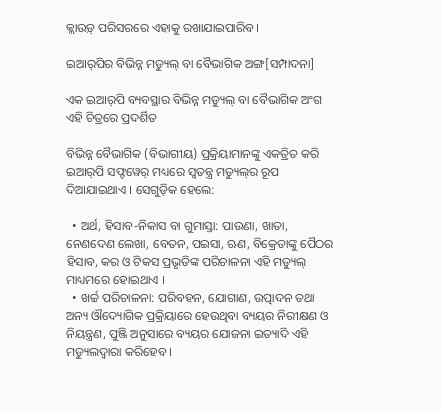କ୍ଲାଉଡ଼୍ ପରିସରରେ ଏହାକୁ ରଖାଯାଇପାରିବ ।

ଇଆର୍‍ପିର ବିଭିନ୍ନ ମଡ୍ୟୁଲ୍ ବା ବୈଭାଗିକ ଅଙ୍ଗ[ସମ୍ପାଦନା]

ଏକ ଇଆର୍‍ପି ବ୍ୟବସ୍ଥାର ବିଭିନ୍ନ ମଡ୍ୟୁଲ୍ ବା ବୈଭାଗିକ ଅଂଗ ଏହି ଚିତ୍ରରେ ପ୍ରଦର୍ଶିତ

ବିଭିନ୍ନ ବୈଭାଗିକ (ବିଭାଗୀୟ) ପ୍ରକ୍ରିୟାମାନଙ୍କୁ ଏକତ୍ରିତ କରି ଇଆର୍‍ପି ସଫ୍ଟୱେର୍ ମଧ୍ୟରେ ସ୍ୱତନ୍ତ୍ର ମଡ୍ୟୁଲ୍‍ର ରୂପ ଦିଆଯାଇଥାଏ । ସେଗୁଡ଼ିକ ହେଲେ:

  • ଅର୍ଥ, ହିସାବ-ନିକାସ ବା ଗୁମାସ୍ତା: ପାଉଣା, ଖାତା, ନେଣଦେଣ ଲେଖା, ବେତନ, ପଇସା, ଋଣ, ବିକ୍ରେତାଙ୍କୁ ପୈଠର ହିସାବ, କର ଓ ଟିକସ ପ୍ରଭୃତିଙ୍କ ପରିଚାଳନା ଏହି ମଡ୍ୟୁଲ୍ ମାଧ୍ୟମରେ ହୋଇଥାଏ ।
  • ଖର୍ଚ୍ଚ ପରିଚାଳନା: ପରିବହନ, ଯୋଗାଣ, ଉତ୍ପାଦନ ତଥା ଅନ୍ୟ ଔଦ୍ୟୋଗିକ ପ୍ରକ୍ରିୟାରେ ହେଉଥିବା ବ୍ୟୟର ନିରୀକ୍ଷଣ ଓ ନିୟନ୍ତ୍ରଣ, ପୁଞ୍ଜି ଅନୁସାରେ ବ୍ୟୟର ଯୋଜନା ଇତ୍ୟାଦି ଏହି ମଡ୍ୟୁଲଦ୍ୱାରା କରିହେବ ।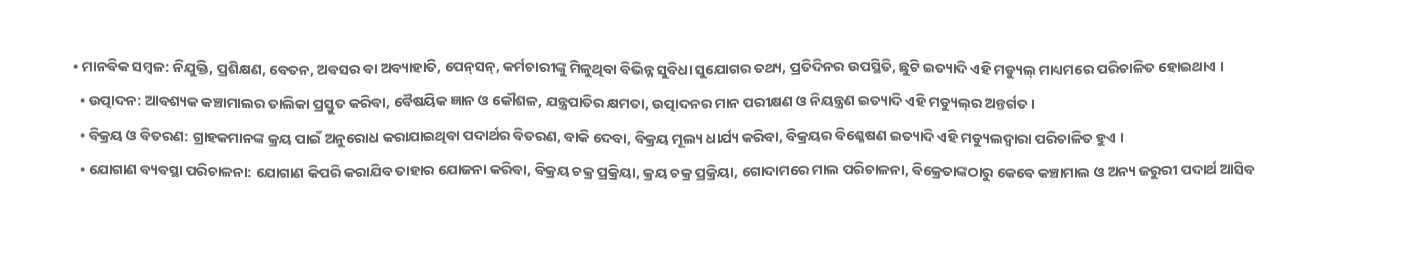• ମାନବିକ ସମ୍ବଳ: ନିଯୁକ୍ତି, ପ୍ରଶିକ୍ଷଣ, ବେତନ, ଅବସର ବା ଅବ୍ୟାହାତି, ପେନ୍‍ସନ୍, କର୍ମଚାରୀଙ୍କୁ ମିଳୁଥିବା ବିଭିନ୍ନ ସୁବିଧା ସୁଯୋଗର ତଥ୍ୟ, ପ୍ରତିଦିନର ଉପସ୍ଥିତି, ଛୁଟି ଇତ୍ୟାଦି ଏହି ମଡ୍ୟୁଲ୍ ମାଧ୍ୟମରେ ପରିଚାଳିତ ହୋଇଥାଏ ।
  • ଉତ୍ପାଦନ: ଆବଶ୍ୟକ କଞ୍ଚାମାଲର ତାଲିକା ପ୍ରସ୍ତୁତ କରିବା, ବୈଷୟିକ ଜ୍ଞାନ ଓ କୌଶଳ, ଯନ୍ତ୍ରପାତିର କ୍ଷମତା, ଉତ୍ପାଦନର ମାନ ପରୀକ୍ଷଣ ଓ ନିୟନ୍ତ୍ରଣ ଇତ୍ୟାଦି ଏହି ମଡ୍ୟୁଲ୍‍ର ଅନ୍ତର୍ଗତ ।
  • ବିକ୍ରୟ ଓ ବିତରଣ: ଗ୍ରାହକମାନଙ୍କ କ୍ରୟ ପାଇଁ ଅନୁରୋଧ କରାଯାଇଥିବା ପଦାର୍ଥର ବିତରଣ, ବାକି ଦେବା, ବିକ୍ରୟ ମୂଲ୍ୟ ଧାର୍ଯ୍ୟ କରିବା, ବିକ୍ରୟର ବିଶ୍ଳେଷଣ ଇତ୍ୟାଦି ଏହି ମଡ୍ୟୁଲଦ୍ୱାରା ପରିଚାଳିତ ହୁଏ ।
  • ଯୋଗାଣ ବ୍ୟବସ୍ଥା ପରିଚାଳନା: ଯୋଗାଣ କିପରି କରାଯିବ ତାହାର ଯୋଜନା କରିବା, ବିକ୍ରୟ ଚକ୍ର ପ୍ରକ୍ରିୟା, କ୍ରୟ ଚକ୍ର ପ୍ରକ୍ରିୟା, ଗୋଦାମରେ ମାଲ ପରିଚାଳନା, ବିକ୍ରେତାଙ୍କଠାରୁ କେବେ କଞ୍ଚାମାଲ ଓ ଅନ୍ୟ ଜରୁରୀ ପଦାର୍ଥ ଆସିବ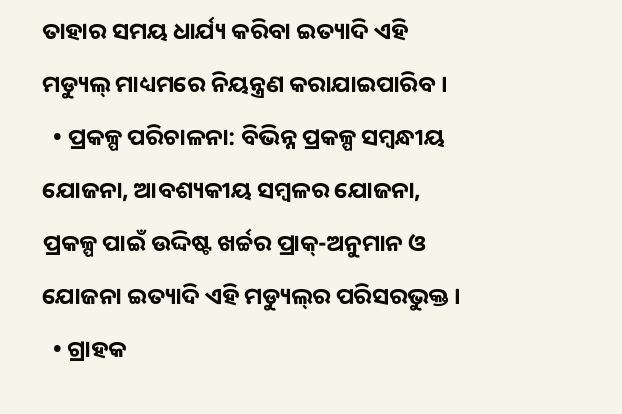ତାହାର ସମୟ ଧାର୍ଯ୍ୟ କରିବା ଇତ୍ୟାଦି ଏହି ମଡ୍ୟୁଲ୍ ମାଧ୍ୟମରେ ନିୟନ୍ତ୍ରଣ କରାଯାଇପାରିବ ।
  • ପ୍ରକଳ୍ପ ପରିଚାଳନା: ବିଭିନ୍ନ ପ୍ରକଳ୍ପ ସମ୍ବନ୍ଧୀୟ ଯୋଜନା, ଆବଶ୍ୟକୀୟ ସମ୍ବଳର ଯୋଜନା, ପ୍ରକଳ୍ପ ପାଇଁ ଉଦ୍ଦିଷ୍ଟ ଖର୍ଚ୍ଚର ପ୍ରାକ୍-ଅନୁମାନ ଓ ଯୋଜନା ଇତ୍ୟାଦି ଏହି ମଡ୍ୟୁଲ୍‍ର ପରିସରଭୁକ୍ତ ।
  • ଗ୍ରାହକ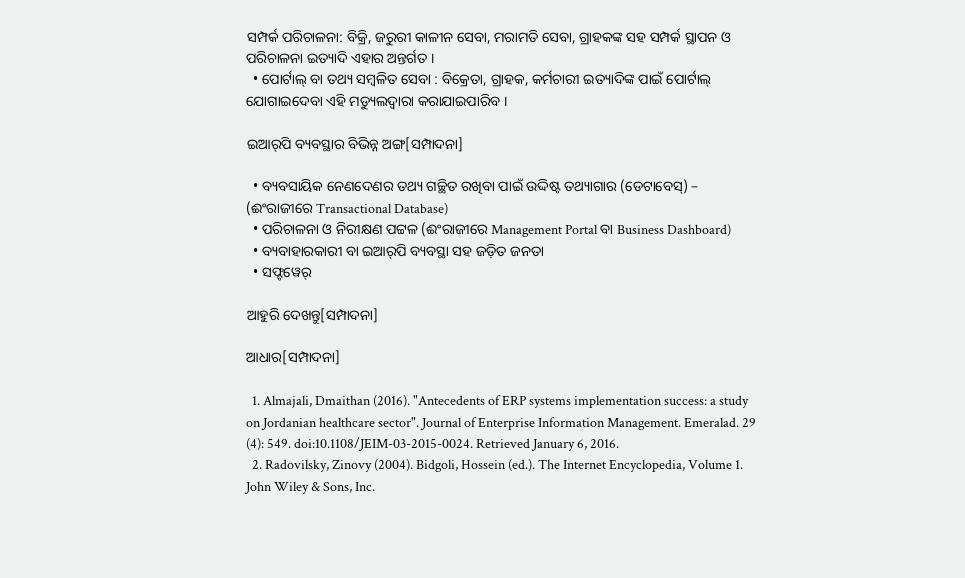ସମ୍ପର୍କ ପରିଚାଳନା: ବିକ୍ରି, ଜରୁରୀ କାଳୀନ ସେବା, ମରାମତି ସେବା, ଗ୍ରାହକଙ୍କ ସହ ସମ୍ପର୍କ ସ୍ଥାପନ ଓ ପରିଚାଳନା ଇତ୍ୟାଦି ଏହାର ଅନ୍ତର୍ଗତ ।
  • ପୋର୍ଟାଲ୍ ବା ତଥ୍ୟ ସମ୍ବଳିତ ସେବା : ବିକ୍ରେତା, ଗ୍ରାହକ, କର୍ମଚାରୀ ଇତ୍ୟାଦିଙ୍କ ପାଇଁ ପୋର୍ଟାଲ୍ ଯୋଗାଇଦେବା ଏହି ମଡ୍ୟୁଲଦ୍ୱାରା କରାଯାଇପାରିବ ।

ଇଆର୍‍ପି ବ୍ୟବସ୍ଥାର ବିଭିନ୍ନ ଅଙ୍ଗ[ସମ୍ପାଦନା]

  • ବ୍ୟବସାୟିକ ନେଣଦେଣର ତଥ୍ୟ ଗଚ୍ଛିତ ରଖିବା ପାଇଁ ଉଦ୍ଦିଷ୍ଟ ତଥ୍ୟାଗାର (ଡେଟାବେସ୍) – (ଈଂରାଜୀରେ Transactional Database)
  • ପରିଚାଳନା ଓ ନିରୀକ୍ଷଣ ପଟ୍ଟଳ (ଈଂରାଜୀରେ Management Portal ବା Business Dashboard)
  • ବ୍ୟବାହାରକାରୀ ବା ଇଆର୍‍ପି ବ୍ୟବସ୍ଥା ସହ ଜଡ଼ିତ ଜନତା
  • ସଫ୍ଟୱେର୍

ଆହୁରି ଦେଖନ୍ତୁ[ସମ୍ପାଦନା]

ଆଧାର[ସମ୍ପାଦନା]

  1. Almajali, Dmaithan (2016). "Antecedents of ERP systems implementation success: a study on Jordanian healthcare sector". Journal of Enterprise Information Management. Emeralad. 29 (4): 549. doi:10.1108/JEIM-03-2015-0024. Retrieved January 6, 2016.
  2. Radovilsky, Zinovy (2004). Bidgoli, Hossein (ed.). The Internet Encyclopedia, Volume 1. John Wiley & Sons, Inc.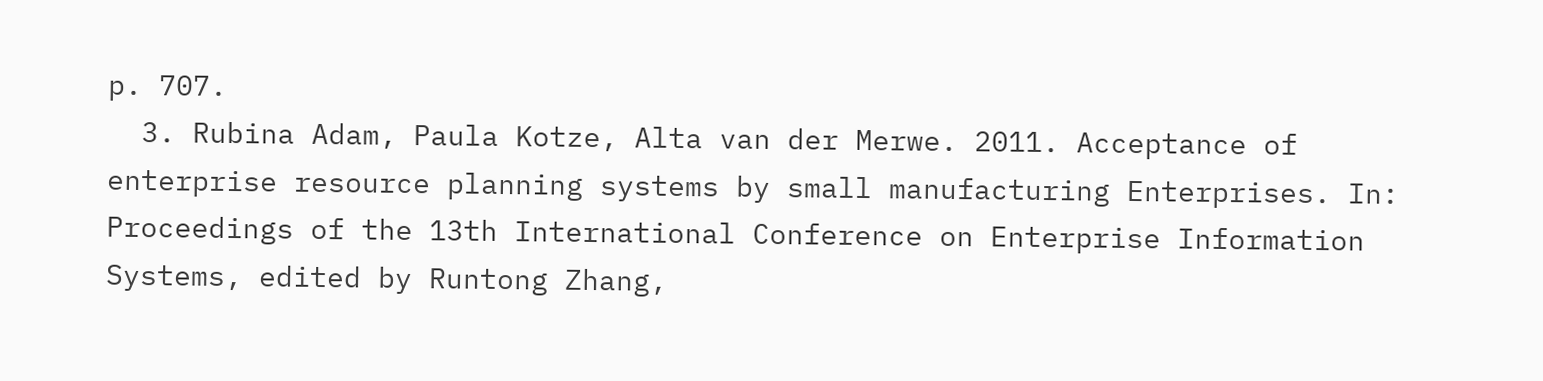p. 707.
  3. Rubina Adam, Paula Kotze, Alta van der Merwe. 2011. Acceptance of enterprise resource planning systems by small manufacturing Enterprises. In: Proceedings of the 13th International Conference on Enterprise Information Systems, edited by Runtong Zhang,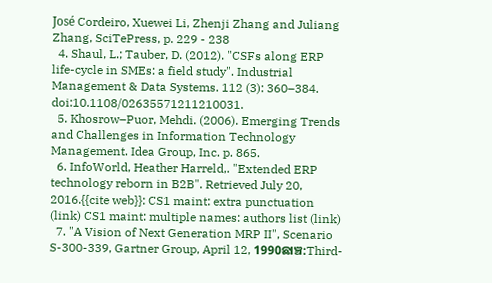José Cordeiro, Xuewei Li, Zhenji Zhang and Juliang Zhang, SciTePress, p. 229 - 238
  4. Shaul, L.; Tauber, D. (2012). "CSFs along ERP life-cycle in SMEs: a field study". Industrial Management & Data Systems. 112 (3): 360–384. doi:10.1108/02635571211210031.
  5. Khosrow–Puor, Mehdi. (2006). Emerging Trends and Challenges in Information Technology Management. Idea Group, Inc. p. 865.
  6. InfoWorld, Heather Harreld,. "Extended ERP technology reborn in B2B". Retrieved July 20, 2016.{{cite web}}: CS1 maint: extra punctuation (link) CS1 maint: multiple names: authors list (link)
  7. "A Vision of Next Generation MRP II", Scenario S-300-339, Gartner Group, April 12, 1990ଛାଞ୍ଚ:Third-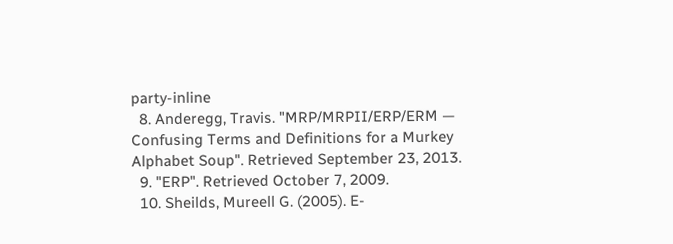party-inline
  8. Anderegg, Travis. "MRP/MRPII/ERP/ERM — Confusing Terms and Definitions for a Murkey Alphabet Soup". Retrieved September 23, 2013.
  9. "ERP". Retrieved October 7, 2009.
  10. Sheilds, Mureell G. (2005). E-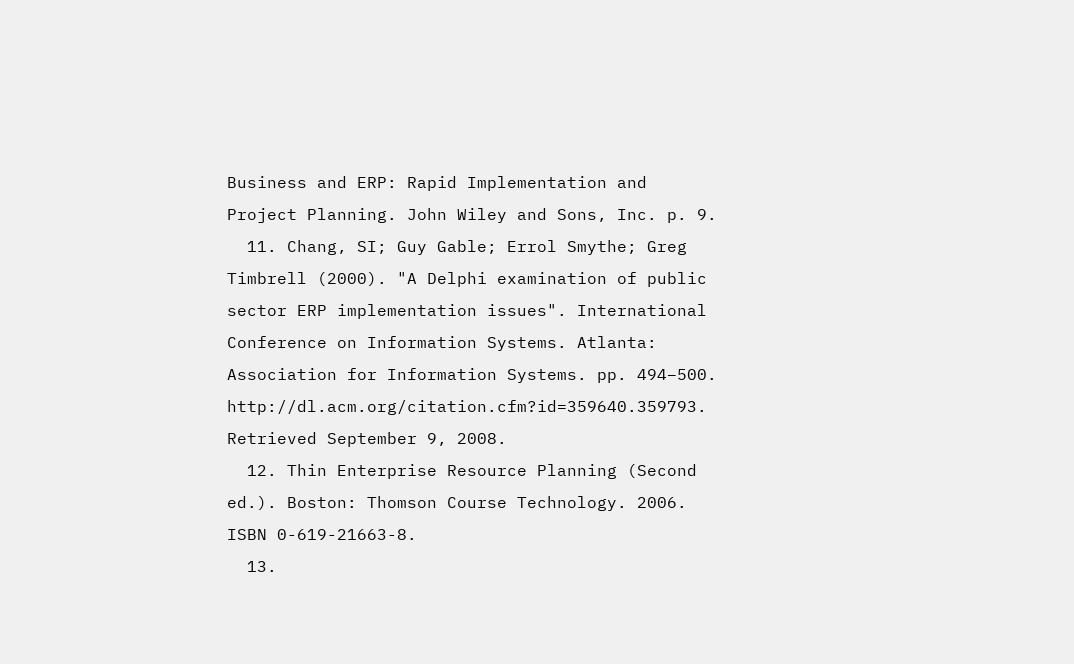Business and ERP: Rapid Implementation and Project Planning. John Wiley and Sons, Inc. p. 9.
  11. Chang, SI; Guy Gable; Errol Smythe; Greg Timbrell (2000). "A Delphi examination of public sector ERP implementation issues". International Conference on Information Systems. Atlanta: Association for Information Systems. pp. 494–500. http://dl.acm.org/citation.cfm?id=359640.359793. Retrieved September 9, 2008.
  12. Thin Enterprise Resource Planning (Second ed.). Boston: Thomson Course Technology. 2006. ISBN 0-619-21663-8.
  13.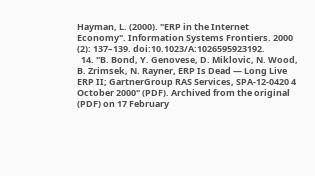Hayman, L. (2000). "ERP in the Internet Economy". Information Systems Frontiers. 2000 (2): 137–139. doi:10.1023/A:1026595923192.
  14. "B. Bond, Y. Genovese, D. Miklovic, N. Wood, B. Zrimsek, N. Rayner, ERP Is Dead — Long Live ERP II; GartnerGroup RAS Services, SPA-12-0420 4 October 2000" (PDF). Archived from the original (PDF) on 17 February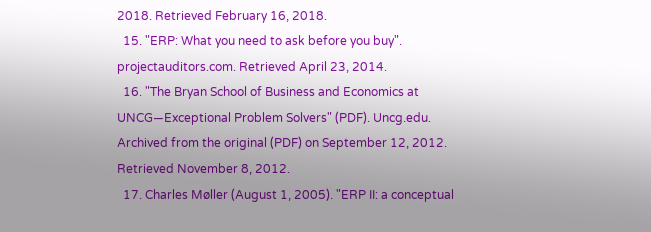2018. Retrieved February 16, 2018.
  15. "ERP: What you need to ask before you buy". projectauditors.com. Retrieved April 23, 2014.
  16. "The Bryan School of Business and Economics at UNCG—Exceptional Problem Solvers" (PDF). Uncg.edu. Archived from the original (PDF) on September 12, 2012. Retrieved November 8, 2012.
  17. Charles Møller (August 1, 2005). "ERP II: a conceptual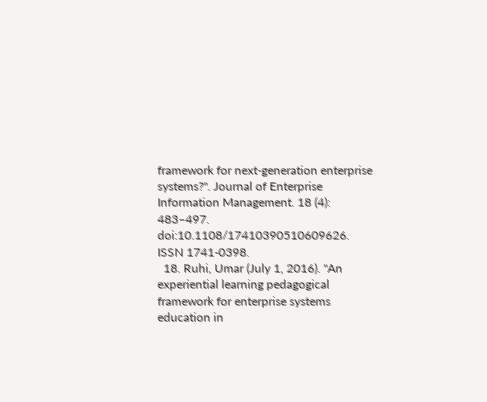framework for next‐generation enterprise systems?". Journal of Enterprise Information Management. 18 (4): 483–497. doi:10.1108/17410390510609626. ISSN 1741-0398.
  18. Ruhi, Umar (July 1, 2016). "An experiential learning pedagogical framework for enterprise systems education in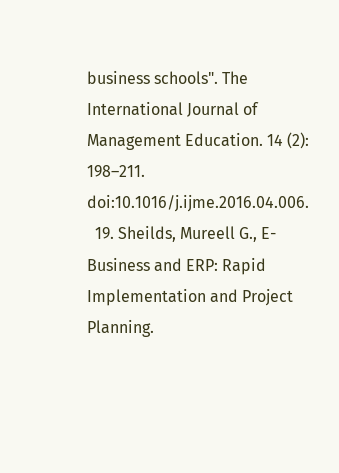business schools". The International Journal of Management Education. 14 (2): 198–211. doi:10.1016/j.ijme.2016.04.006.
  19. Sheilds, Mureell G., E-Business and ERP: Rapid Implementation and Project Planning.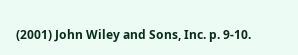(2001) John Wiley and Sons, Inc. p. 9-10.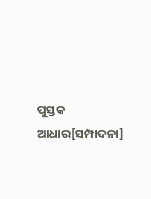ପୁସ୍ତକ ଆଧାର[ସମ୍ପାଦନା]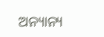ଅନ୍ୟାନ୍ୟ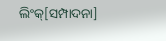ଲିଂକ୍[ସମ୍ପାଦନା]